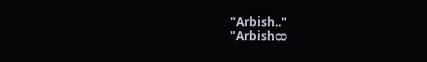"Arbish.."
"Arbishထ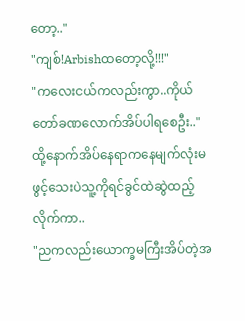တော့.."
"ကျစ်!Arbishထတော့လို့!!!"
"ကလေးငယ်ကလည်းကွာ..ကိုယ်တော်ခဏလောက်အိပ်ပါရစေဦး.."
ထို့နောက်အိပ်နေရာကနေမျက်လုံးမဖွင့်သေးပဲသူ့ကိုရင်ခွင်ထဲဆွဲထည့်လိုက်ကာ..
"ညကလည်းယောက္ခမကြီးအိပ်တဲ့အ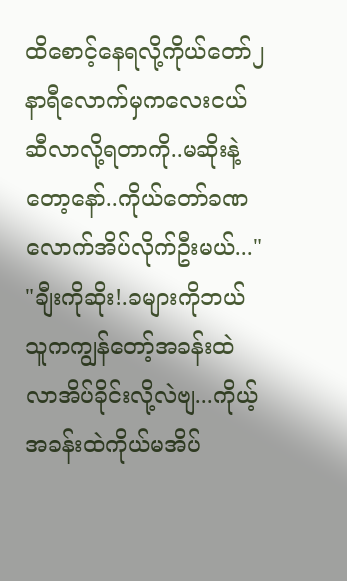ထိစောင့်နေရလို့ကိုယ်တော်၂နာရီလောက်မှကလေးငယ်ဆီလာလို့ရတာကို..မဆိုးနဲ့တော့နော်..ကိုယ်တော်ခဏလောက်အိပ်လိုက်ဦးမယ်..."
"ချီးကိုဆိုး!.ခများကိုဘယ်သူကကျွန်တော့်အခန်းထဲလာအိပ်ခိုင်းလို့လဲဗျ...ကိုယ့်အခန်းထဲကိုယ်မအိပ်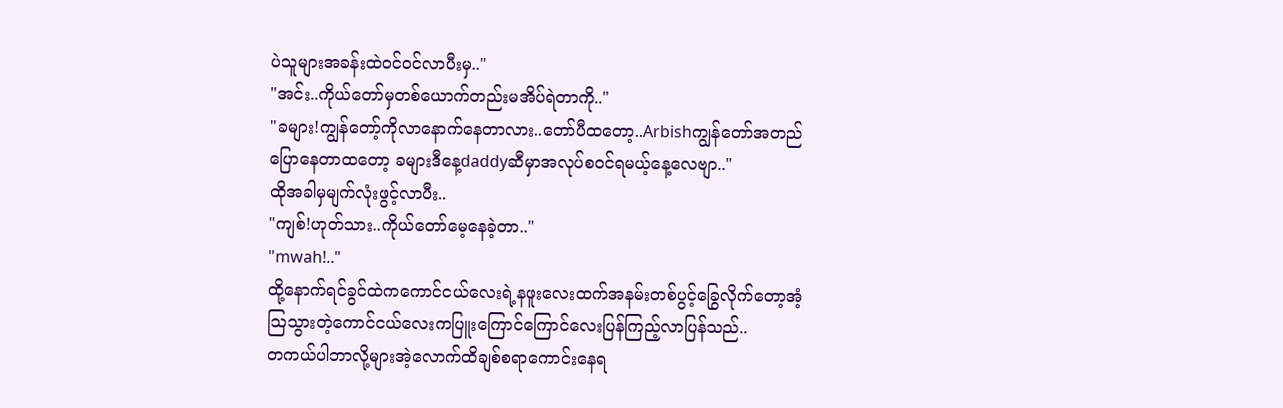ပဲသူများအခန်းထဲ၀င်၀င်လာပီးမှ.."
"အင်း..ကိုယ်တော်မှတစ်ယောက်တည်းမအိပ်ရဲတာကို.."
"ခများ!ကျွန်တော့်ကိုလာနောက်နေတာလား..တော်ပီထတော့..Arbishကျွန်တော်အတည်ပြောနေတာထတော့ ခများဒီနေ့daddyဆီမှာအလုပ်စ၀င်ရမယ့်နေ့လေဗျာ.."
ထိုအခါမှမျက်လုံးဖွင့်လာပီး..
"ကျစ်!ဟုတ်သား..ကိုယ်တော်မေ့နေခဲ့တာ.."
"mwah!.."
ထို့နောက်ရင်ခွင်ထဲကကောင်ငယ်လေးရဲ့နဖူးလေးထက်အနမ်းတစ်ပွင့်ခြွေလိုက်တော့အံ့သြသွားတဲ့ကောင်ငယ်လေးကပြူးကြောင်ကြောင်လေးပြန်ကြည့်လာပြန်သည်..
တကယ်ပါဘာလို့များအဲ့လောက်ထိချစ်စရာကောင်းနေရ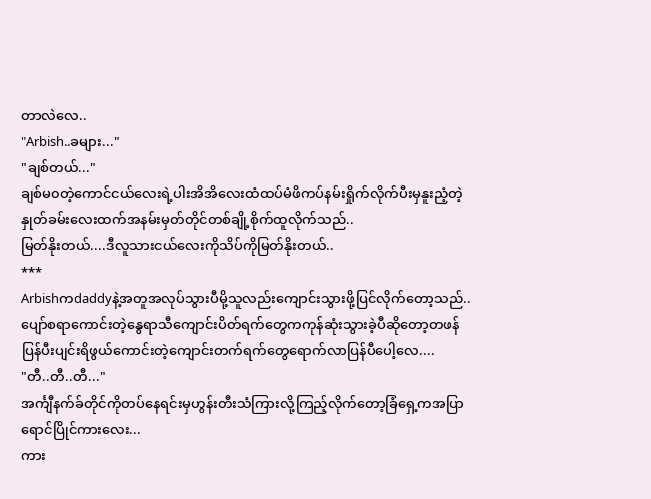တာလဲလေ..
"Arbish..ခများ..."
"ချစ်တယ်..."
ချစ်မ၀တဲ့ကောင်ငယ်လေးရဲ့ပါးအိအိလေးထံထပ်မံဖိကပ်နမ်းရှိုက်လိုက်ပီးမှနူးညံ့တဲ့နှုတ်ခမ်းလေးထက်အနမ်းမှတ်တိုင်တစ်ချို့စိုက်ထူလိုက်သည်..
မြတ်နိုးတယ်....ဒီလူသားငယ်လေးကိုသိပ်ကိုမြတ်နိုးတယ်..
***
Arbishကdaddyနဲ့အတူအလုပ်သွားပီမို့သူလည်းကျောင်းသွားဖို့ပြင်လိုက်တော့သည်..
ပျော်စရာကောင်းတဲ့နွေရာသီကျောင်းပိတ်ရက်တွေကကုန်ဆုံးသွားခဲ့ပီဆိုတော့တဖန်ပြန်ပီးပျင်းရိဖွယ်ကောင်းတဲ့ကျောင်းတက်ရက်တွေရောက်လာပြန်ပီပေါ့လေ....
"တီ..တီ..တီ..."
အင်္ကျီနက်ခ်တိုင်ကိုတပ်နေရင်းမှဟွန်းတီးသံကြားလို့ကြည့်လိုက်တော့ခြံရှေ့ကအပြာရောင်ပြိုင်ကားလေး...
ကား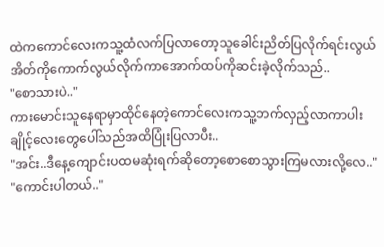ထဲကကောင်လေးကသူ့ထံလက်ပြလာတော့သူခေါင်းညိတ်ပြလိုက်ရင်းလွယ်အိတ်ကိုကောက်လွယ်လိုက်ကာအောက်ထပ်ကိုဆင်းခဲ့လိုက်သည်..
"စောသားပဲ.."
ကားမောင်းသူနေရာမှာထိုင်နေတဲ့ကောင်လေးကသူ့ဘက်လှည့်လာကာပါးချိုင့်လေးတွေပေါ်သည်အထိပြုံးပြလာပီး..
"အင်း..ဒီနေ့ကျောင်းပထမဆုံးရက်ဆိုတော့စောစောသွားကြမလားလို့လေ.."
"ကောင်းပါတယ်.."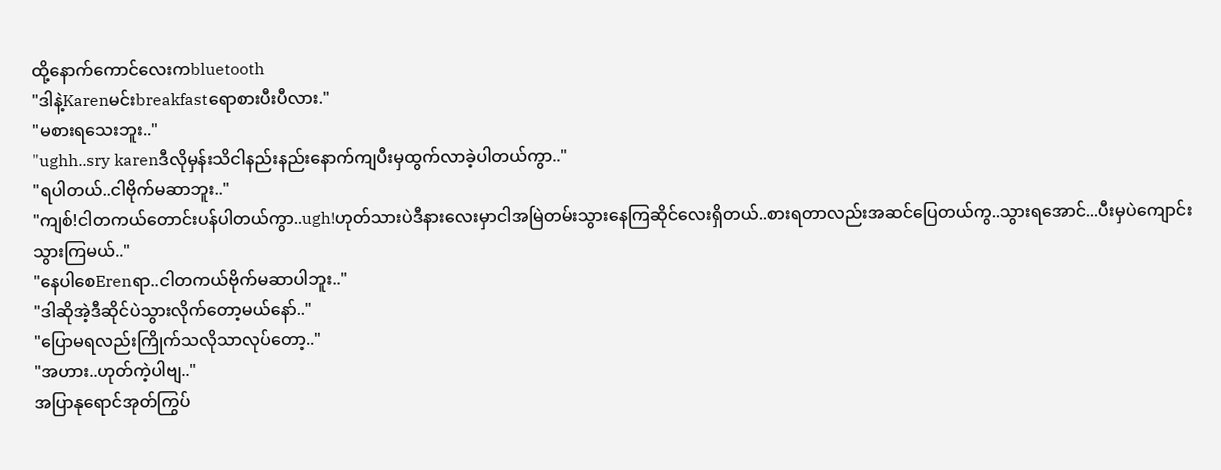ထို့နောက်ကောင်လေးကbluetooth
"ဒါနဲ့Karenမင်းbreakfastရောစားပီးပီလား."
"မစားရသေးဘူး.."
"ughh..sry karenဒီလိုမှန်းသိငါနည်းနည်းနောက်ကျပီးမှထွက်လာခဲ့ပါတယ်ကွာ.."
"ရပါတယ်..ငါဗိုက်မဆာဘူး.."
"ကျစ်!ငါတကယ်တောင်းပန်ပါတယ်ကွာ..ugh!ဟုတ်သားပဲဒီနားလေးမှာငါအမြဲတမ်းသွားနေကြဆိုင်လေးရှိတယ်..စားရတာလည်းအဆင်ပြေတယ်ကွ..သွားရအောင်...ပီးမှပဲကျောင်းသွားကြမယ်.."
"နေပါစေErenရာ..ငါတကယ်ဗိုက်မဆာပါဘူး.."
"ဒါဆိုအဲ့ဒီဆိုင်ပဲသွားလိုက်တော့မယ်နော်.."
"ပြောမရလည်းကြိုက်သလိုသာလုပ်တော့.."
"အဟား..ဟုတ်ကဲ့ပါဗျ.."
အပြာနုရောင်အုတ်ကြွပ်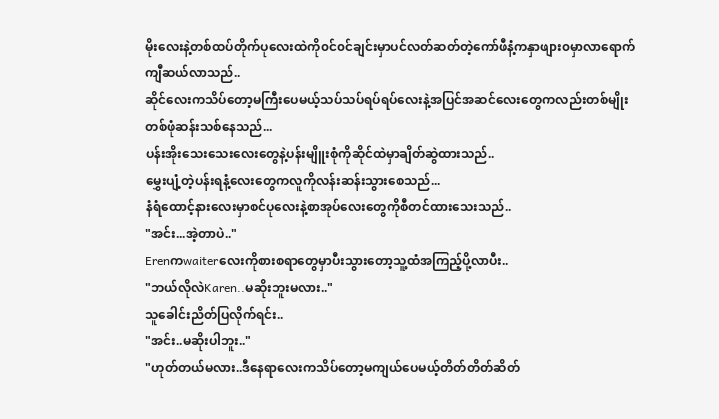မိုးလေးနဲ့တစ်ထပ်တိုက်ပုလေးထဲကို၀င်၀င်ချင်းမှာပင်လတ်ဆတ်တဲ့ကော်ဖီနံ့ကနှာဖျား၀မှာလာရောက်ကျီဆယ်လာသည်..
ဆိုင်လေးကသိပ်တော့မကြီးပေမယ့်သပ်သပ်ရပ်ရပ်လေးနဲ့အပြင်အဆင်လေးတွေကလည်းတစ်မျိုးတစ်ဖုံဆန်းသစ်နေသည်...
ပန်းအိုးသေးသေးလေးတွေနဲ့ပန်းမျိူးစုံကိုဆိုင်ထဲမှာချိတ်ဆွဲထားသည်..
မွှေးပျံ့တဲ့ပန်းရနံ့လေးတွေကလူကိုလန်းဆန်းသွားစေသည်...
နံရံထောင့်နားလေးမှာစင်ပုလေးနဲ့စာအုပ်လေးတွေကိုစီတင်ထားသေးသည်..
"အင်း...အဲ့တာပဲ.."
Erenကwaiterလေးကိုစားစရာတွေမှာပီးသွားတော့သူ့ထံအကြည့်ပို့လာပီး..
"ဘယ်လိုလဲKaren..မဆိုးဘူးမလား.."
သူခေါင်းညိတ်ပြလိုက်ရင်း..
"အင်း..မဆိုးပါဘူး.."
"ဟုတ်တယ်မလား..ဒီနေရာလေးကသိပ်တော့မကျယ်ပေမယ့်တိတ်တိတ်ဆိတ်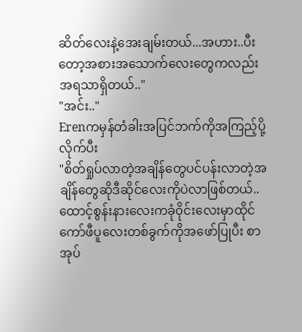ဆိတ်လေးနဲ့အေးချမ်းတယ်...အဟား..ပီးတော့အစားအသောက်လေးတွေကလည်းအရသာရှိတယ်.."
"အင်း.."
Erenကမှန်တံခါးအပြင်ဘက်ကိုအကြည့်ပို့လိုက်ပီး
"စိတ်ရှုပ်လာတဲ့အချိန်တွေပင်ပန်းလာတဲ့အချိန်တွေဆိုဒီဆိုင်လေးကိုပဲလာဖြစ်တယ်..ထောင့်စွန်းနားလေးကခုံ၀ိုင်းလေးမှာထိုင်ကော်ဖီပူလေးတစ်ခွက်ကိုအဖော်ပြုပီး စာအုပ်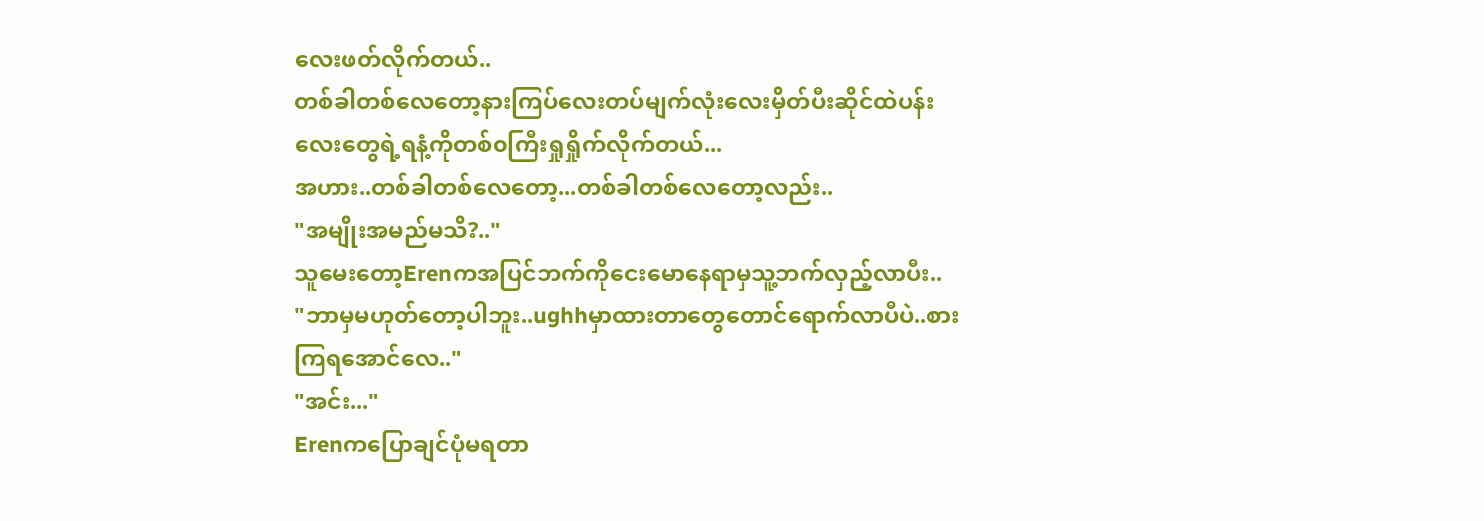လေးဖတ်လိုက်တယ်..
တစ်ခါတစ်လေတော့နားကြပ်လေးတပ်မျက်လုံးလေးမှိတ်ပီးဆိုင်ထဲပန်းလေးတွေရဲ့ရနံ့ကိုတစ်၀ကြီးရှုရှိုက်လိုက်တယ်...
အဟား..တစ်ခါတစ်လေတော့...တစ်ခါတစ်လေတော့လည်း..
"အမျိုးအမည်မသိ?.."
သူမေးတော့Erenကအပြင်ဘက်ကိုငေးမောနေရာမှသူ့ဘက်လှည့်လာပီး..
"ဘာမှမဟုတ်တော့ပါဘူး..ughhမှာထားတာတွေတောင်ရောက်လာပီပဲ..စားကြရအောင်လေ.."
"အင်း..."
Erenကပြောချင်ပုံမရတာ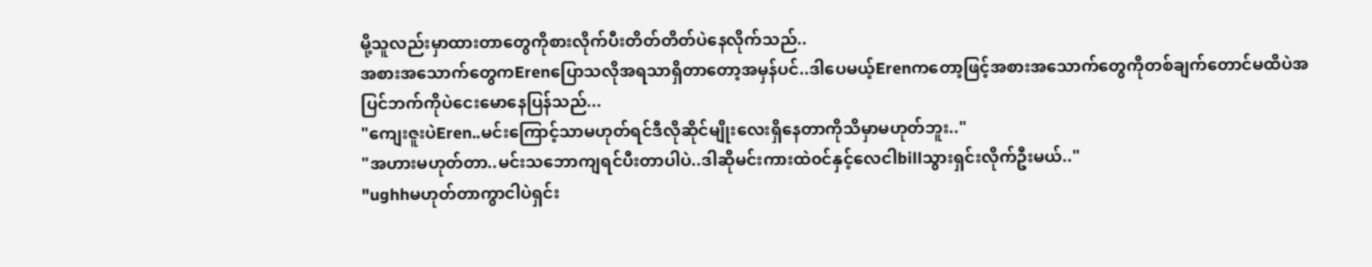မို့သူလည်းမှာထားတာတွေကိုစားလိုက်ပီးတိတ်တိတ်ပဲနေလိုက်သည်..
အစားအသောက်တွေကErenပြောသလိုအရသာရှိတာတော့အမှန်ပင်..ဒါပေမယ့်Erenကတော့ဖြင့်အစားအသောက်တွေကိုတစ်ချက်တောင်မထိပဲအပြင်ဘက်ကိုပဲငေးမောနေပြန်သည်...
"ကျေးဇူးပဲEren..မင်းကြောင့်သာမဟုတ်ရင်ဒီလိုဆိုင်မျိုးလေးရှိနေတာကိုသိမှာမဟုတ်ဘူး.."
"အဟားမဟုတ်တာ..မင်းသဘောကျရင်ပီးတာပါပဲ..ဒါဆိုမင်းကားထဲ၀င်နှင့်လေငါbillသွားရှင်းလိုက်ဦးမယ်.."
"ughhမဟုတ်တာကွာငါပဲရှင်း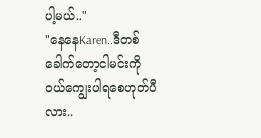ပါ့မယ်.."
"နေနေKaren..ဒီတစ်ခေါက်တော့ငါမင်းကို၀ယ်ကျွေးပါရစေဟုတ်ပီလား..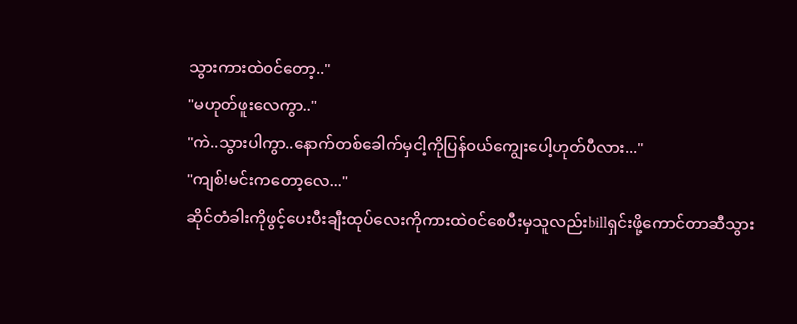သွားကားထဲ၀င်တော့.."
"မဟုတ်ဖူးလေကွာ.."
"ကဲ..သွားပါကွာ..နောက်တစ်ခေါက်မှငါ့ကိုပြန်၀ယ်ကျွေးပေါ့ဟုတ်ပီလား..."
"ကျစ်!မင်းကတော့လေ..."
ဆိုင်တံခါးကိုဖွင့်ပေးပီးချီးထုပ်လေးကိုကားထဲ၀င်စေပီးမှသူလည်းbillရှင်းဖို့ကောင်တာဆီသွား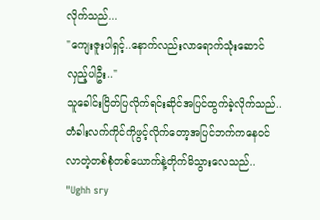လိုက်သည်...
"ကျေးဇူးပါရှင့်..နောက်လည်းလာရောက်သုံးဆောင်လှည့်ပါဦး.."
သူခေါင်းငြိတ်ပြလိုက်ရင်းဆိုင်အပြင်ထွက်ခဲ့လိုက်သည်..
တံခါးလက်ကိုင်ကိုဖွင့်လိုက်တော့အပြင်ဘက်ကနေ၀င်လာတဲ့တစ်စုံတစ်ယောက်နဲ့တိုက်မိသွားလေသည်..
"Ughh sry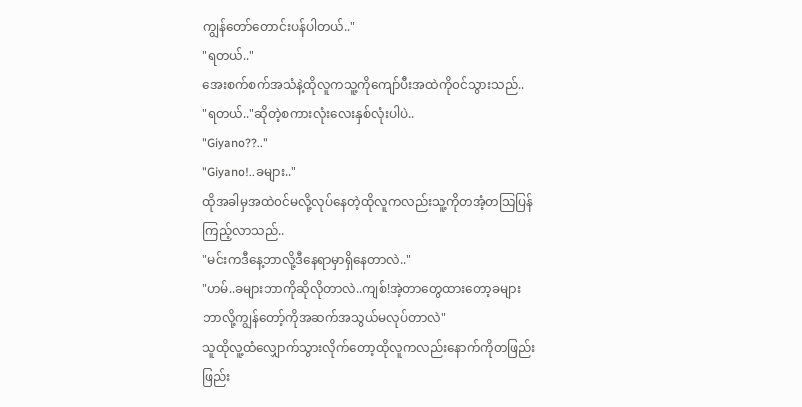ကျွန်တော်တောင်းပန်ပါတယ်.."
"ရတယ်.."
အေးစက်စက်အသံနဲ့ထိုလူကသူ့ကိုကျော်ပီးအထဲကို၀င်သွားသည်..
"ရတယ်.."ဆိုတဲ့စကားလုံးလေးနှစ်လုံးပါပဲ..
"Giyano??.."
"Giyano!..ခများ.."
ထိုအခါမှအထဲ၀င်မလို့လုပ်နေတဲ့ထိုလူကလည်းသူ့ကိုတအံ့တသြပြန်ကြည့်လာသည်..
"မင်းကဒီနေ့ဘာလို့ဒီနေရာမှာရှိနေတာလဲ.."
"ဟမ်..ခများဘာကိုဆိုလိုတာလဲ..ကျစ်!အဲ့တာတွေထားတော့ခများဘာလို့ကျွန်တော့်ကိုအဆက်အသွယ်မလုပ်တာလဲ"
သူထိုလူ့ထံလျှောက်သွားလိုက်တော့ထိုလူကလည်းနောက်ကိုတဖြည်းဖြည်း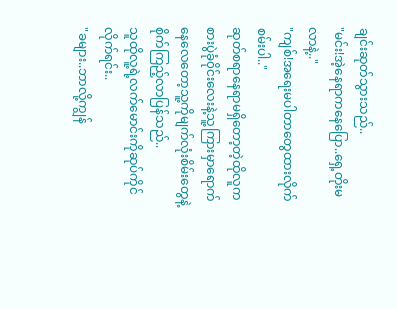ချင်းဆုတ်သွားသည်..
"မင်း!အဲ့နေရာကနေပြော..ရှေ့တိုးမလာနဲ့.."
"ကျစ်!အရေးမပါတာတွေထားလိုက်စမ်းပါ.."
ဆုတ်စရာနေရာမရှိတော့တဲ့ထိုလူကစားပွဲခုံ၀ိုင်းလေးနဲ့သူ့ကြားမှာရောက်နေလေတော့သူ့ကိုမျက်လုံးစိမ်းတွေနဲ့စိုက်ကြည့်လာပြန်သည်..
သူထိုလူ့ရဲ့လက်မောင်းကိုဆုပ်ကိုင်လိုက်ရင်း..
"ခများ..ဘာလို့ကျွန်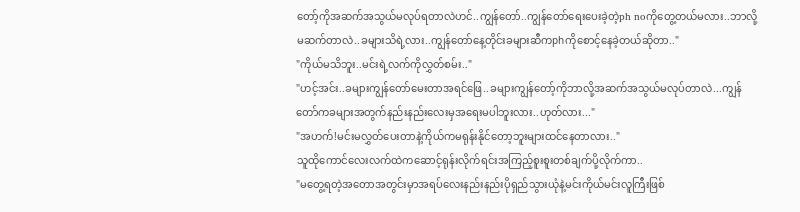တော့်ကိုအဆက်အသွယ်မလုပ်ရတာလဲဟင်..ကျွန်တော်..ကျွန်တော်ရေးပေးခဲ့တဲ့ph noကိုတွေ့တယ်မလား..ဘာလို့မဆက်တာလဲ..ခများသိရဲ့လား..ကျွန်တော်နေ့တိုင်းခများဆီကphကိုစောင့်နေခဲ့တယ်ဆိုတာ.."
"ကိုယ်မသိဘူး..မင်းရဲ့လက်ကိုလွှတ်စမ်း.."
"ဟင့်အင်း..ခများကျွန်တော်မေးတာအရင်ဖြေ..ခများကျွန်တော့်ကိုဘာလို့အဆက်အသွယ်မလုပ်တာလဲ...ကျွန်တော်ကခများအတွက်နည်းနည်းလေးမှအရေးမပါဘူးလား..ဟုတ်လား..."
"အဟက်!မင်းမလွှတ်ပေးတာနဲ့ကိုယ်ကမရုန်းနိုင်တော့ဘူးများထင်နေတာလား.."
သူထိုကောင်လေးလက်ထဲကဆောင့်ရုန်းလိုက်ရင်းအကြည့်စူးစူးတစ်ချက်ပို့လိုက်ကာ..
"မတွေ့ရတဲ့အတောအတွင်းမှာအရပ်လေးနည်းနည်းပိုရှည်သွားယုံနဲ့မင်းကိုယ်မင်းလူကြီးဖြစ်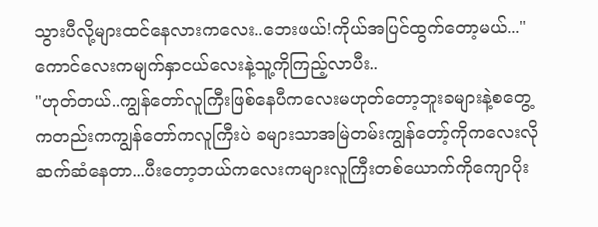သွားပီလို့များထင်နေလားကလေး..ဘေးဖယ်!ကိုယ်အပြင်ထွက်တော့မယ်..."
ကောင်လေးကမျက်နှာငယ်လေးနဲ့သူ့ကိုကြည့်လာပီး..
"ဟုတ်တယ်..ကျွန်တော်လူကြီးဖြစ်နေပီကလေးမဟုတ်တော့ဘူးခများနဲ့စတွေ့ကတည်းကကျွန်တော်ကလူကြီးပဲ ခများသာအမြဲတမ်းကျွန်တော့်ကိုကလေးလိုဆက်ဆံနေတာ...ပီးတော့ဘယ်ကလေးကများလူကြီးတစ်ယောက်ကိုကျောပိုး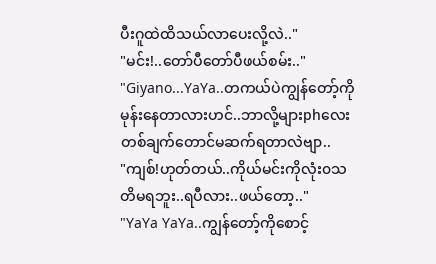ပီးဂူထဲထိသယ်လာပေးလို့လဲ.."
"မင်း!..တော်ပီတော်ပီဖယ်စမ်း.."
"Giyano...YaYa..တကယ်ပဲကျွန်တော့်ကိုမုန်းနေတာလားဟင်..ဘာလို့များphလေးတစ်ချက်တောင်မဆက်ရတာလဲဗျာ..
"ကျစ်!ဟုတ်တယ်..ကိုယ်မင်းကိုလုံး၀သတိမရဘူး..ရပီလား..ဖယ်တော့.."
"YaYa YaYa..ကျွန်တော့်ကိုစောင့်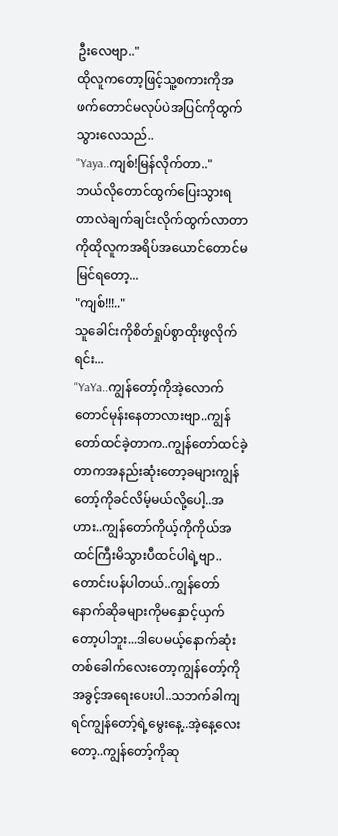ဦးလေဗျာ.."
ထိုလူကတော့ဖြင့်သူ့စကားကိုအဖက်တောင်မလုပ်ပဲအပြင်ကိုထွက်သွားလေသည်..
"Yaya..ကျစ်!မြန်လိုက်တာ.."
ဘယ်လိုတောင်ထွက်ပြေးသွားရတာလဲချက်ချင်းလိုက်ထွက်လာတာကိုထိုလူကအရိပ်အယောင်တောင်မမြင်ရတော့...
"ကျစ်!!!.."
သူခေါင်းကိုစိတ်ရှုပ်စွာထိုးဖွလိုက်ရင်း...
"YaYa..ကျွန်တော့်ကိုအဲ့လောက်တောင်မုန်းနေတာလားဗျာ..ကျွန်တော်ထင်ခဲ့တာက..ကျွန်တော်ထင်ခဲ့တာကအနည်းဆုံးတော့ခများကျွန်တော့်ကိုခင်လိမ့်မယ်လို့ပေါ့..အဟား..ကျွန်တော်ကိုယ့်ကိုကိုယ်အထင်ကြီးမိသွားပီထင်ပါရဲ့ဗျာ..တောင်းပန်ပါတယ်..ကျွန်တော်နောက်ဆိုခများကိုမနှောင့်ယှက်တော့ပါဘူး...ဒါပေမယ့်နောက်ဆုံးတစ်ခေါက်လေးတော့ကျွန်တော့်ကိုအခွင့်အရေးပေးပါ..သဘက်ခါကျရင်ကျွန်တော့်ရဲ့မွေးနေ့..အဲ့နေ့လေးတော့..ကျွန်တော့်ကိုဆု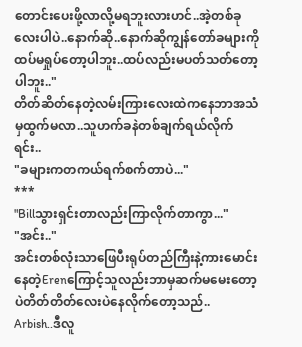တောင်းပေးဖို့လာလို့မရဘူးလားဟင်..အဲ့တစ်ခုလေးပါပဲ..နောက်ဆို..နောက်ဆိုကျွန်တော်ခများကိုထပ်မရှုပ်တော့ပါဘူး..ထပ်လည်းမပတ်သတ်တော့ပါဘူး.."
တိတ်ဆိတ်နေတဲ့လမ်းကြားလေးထဲကနေဘာအသံမှထွက်မလာ..သူဟက်ခနဲတစ်ချက်ရယ်လိုက်ရင်း..
"ခများကတကယ်ရက်စက်တာပဲ..."
***
"Billသွားရှင်းတာလည်းကြာလိုက်တာကွာ..."
"အင်း.."
အင်းတစ်လုံးသာဖြေပီးရုပ်တည်ကြီးနဲ့ကားမောင်းနေတဲ့Erenကြောင့်သူလည်းဘာမှဆက်မမေးတော့ပဲတိတ်တိတ်လေးပဲနေလိုက်တော့သည်..
Arbish..ဒီလူ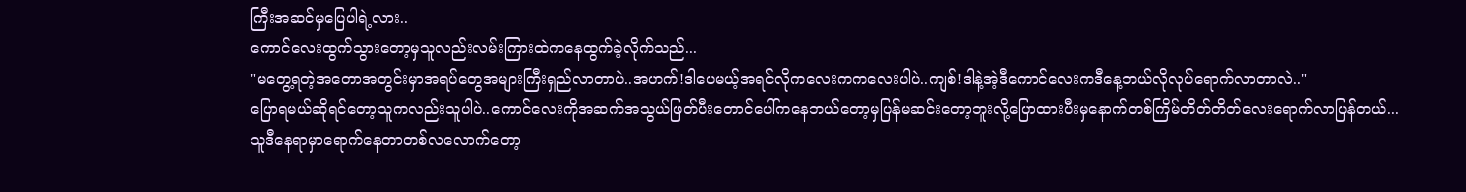ကြီးအဆင်မှပြေပါရဲ့လား..
ကောင်လေးထွက်သွားတော့မှသူလည်းလမ်းကြားထဲကနေထွက်ခဲ့လိုက်သည်...
"မတွေ့ရတဲ့အတောအတွင်းမှာအရပ်တွေအများကြီးရှည်လာတာပဲ..အဟက်!ဒါပေမယ့်အရင်လိုကလေးကကလေးပါပဲ..ကျစ်!ဒါနဲ့အဲ့ဒီကောင်လေးကဒီနေ့ဘယ်လိုလုပ်ရောက်လာတာလဲ.."
ပြောရမယ်ဆိုရင်တော့သူကလည်းသူပါပဲ..ကောင်လေးကိုအဆက်အသွယ်ဖြတ်ပီးတောင်ပေါ်ကနေဘယ်တော့မှပြန်မဆင်းတော့ဘူးလို့ပြောထားပီးမှနောက်တစ်ကြိမ်တိတ်တိတ်လေးရောက်လာပြန်တယ်...
သူဒီနေရာမှာရောက်နေတာတစ်လလောက်တော့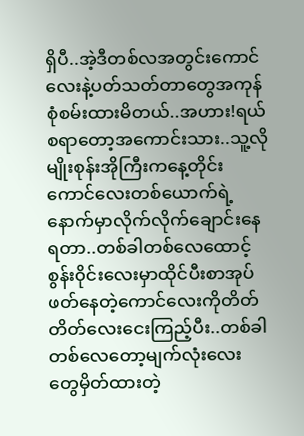ရှိပီ..အဲ့ဒီတစ်လအတွင်းကောင်လေးနဲ့ပတ်သတ်တာတွေအကုန်စုံစမ်းထားမိတယ်..အဟား!ရယ်စရာတော့အကောင်းသား..သူ့လိုမျိုးစုန်းအိုကြီးကနေ့တိုင်းကောင်လေးတစ်ယောက်ရဲ့နောက်မှာလိုက်လိုက်ချောင်းနေရတာ..တစ်ခါတစ်လေထောင့်စွန်း၀ိုင်းလေးမှာထိုင်ပီးစာအုပ်ဖတ်နေတဲ့ကောင်လေးကိုတိတ်တိတ်လေးငေးကြည့်ပီး..တစ်ခါတစ်လေတော့မျက်လုံးလေးတွေမှိတ်ထားတဲ့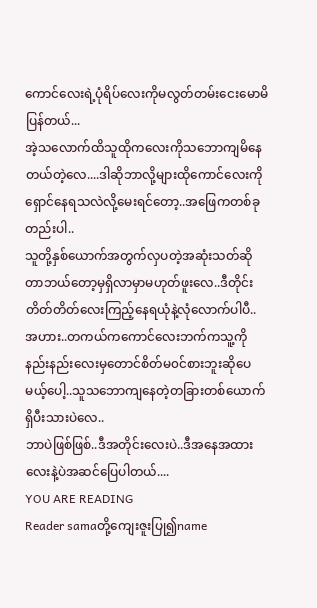ကောင်လေးရဲ့ပုံရိပ်လေးကိုမလွတ်တမ်းငေးမောမိပြန်တယ်...
အဲ့သလောက်ထိသူထိုကလေးကိုသဘောကျမိနေတယ်တဲ့လေ....ဒါဆိုဘာလို့များထိုကောင်လေးကိုရှောင်နေရသလဲလို့မေးရင်တော့..အဖြေကတစ်ခုတည်းပါ..
သူတို့နှစ်ယောက်အတွက်လှပတဲ့အဆုံးသတ်ဆိုတာဘယ်တော့မှရှိလာမှာမဟုတ်ဖူးလေ..ဒီတိုင်းတိတ်တိတ်လေးကြည့်နေရယုံနဲ့လုံလောက်ပါပီ..
အဟား..တကယ်ကကောင်လေးဘက်ကသူ့ကိုနည်းနည်းလေးမှတောင်စိတ်မ၀င်စားဘူးဆိုပေမယ့်ပေါ့..သူသဘောကျနေတဲ့တခြားတစ်ယောက်ရှိပီးသားပဲလေ..
ဘာပဲဖြစ်ဖြစ်..ဒီအတိုင်းလေးပဲ..ဒီအနေအထားလေးနဲ့ပဲအဆင်ပြေပါတယ်....
YOU ARE READING
Reader samaတို့ကျေးဇူးပြု၍name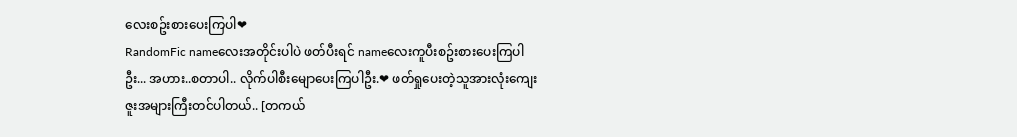လေးစဥ်းစားပေးကြပါ❤
RandomFic nameလေးအတိုင်းပါပဲ ဖတ်ပီးရင် nameလေးကူပီးစဥ်းစားပေးကြပါဦး... အဟား..စတာပါ.. လိုက်ပါစီးမျောပေးကြပါဦး.❤ ဖတ်ရှုပေးတဲ့သူအားလုံးကျေးဇူးအများကြီးတင်ပါတယ်.. [တကယ်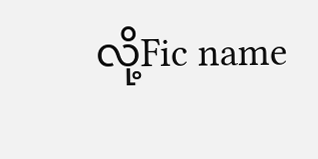လို့Fic name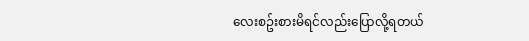လေးစဥ်းစားမိရင်လည်းပြောလို့ရတယ်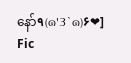နော်٩(๑'3`๑)۶❤] Fic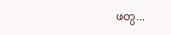ဖတ္ပ...